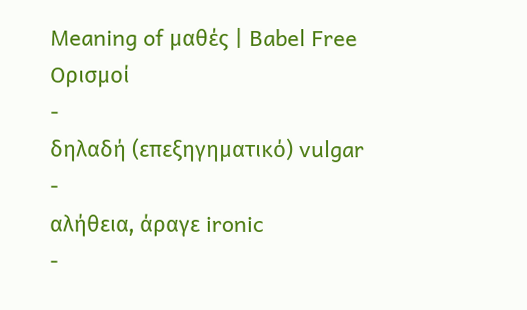Meaning of μαθές | Babel Free
Ορισμοί
-
δηλαδή (επεξηγηματικό) vulgar
-
αλήθεια, άραγε ironic
-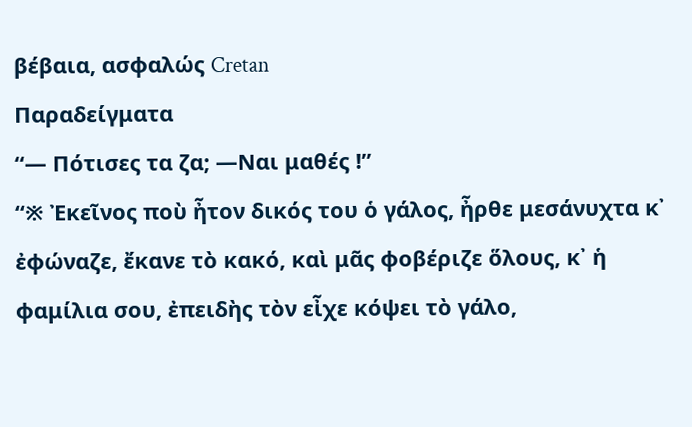βέβαια, ασφαλώς Cretan
Παραδείγματα
“— Πότισες τα ζα; —Ναι μαθές !”
“※ Ἐκεῖνος ποὺ ἦτον δικός του ὁ γάλος, ἦρθε μεσάνυχτα κ᾽ ἐφώναζε, ἔκανε τὸ κακό, καὶ μᾶς φοβέριζε ὅλους, κ᾽ ἡ φαμίλια σου, ἐπειδὴς τὸν εἶχε κόψει τὸ γάλο,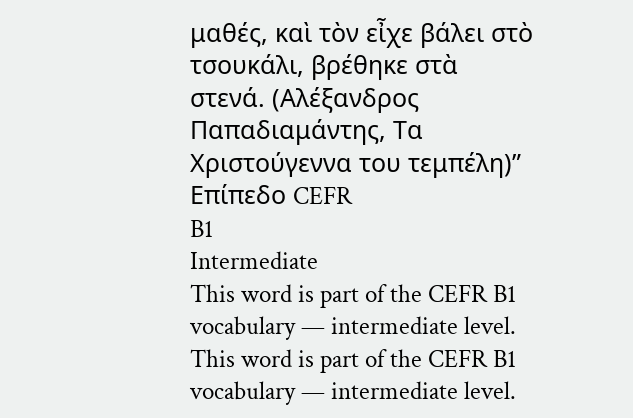μαθές, καὶ τὸν εἶχε βάλει στὸ τσουκάλι, βρέθηκε στὰ στενά. (Αλέξανδρος Παπαδιαμάντης, Τα Χριστούγεννα του τεμπέλη)”
Επίπεδο CEFR
B1
Intermediate
This word is part of the CEFR B1 vocabulary — intermediate level.
This word is part of the CEFR B1 vocabulary — intermediate level.